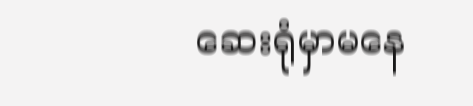ဆေးရုံမှာမနေ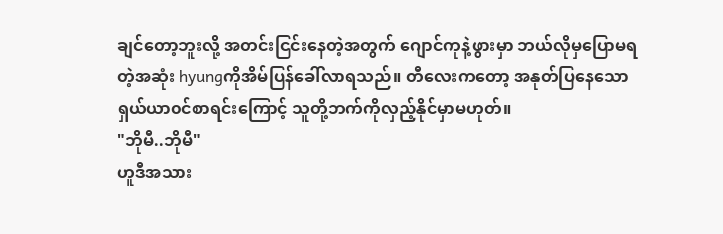ချင်တော့ဘူးလို့ အတင်းငြင်းနေတဲ့အတွက် ဂျောင်ကုနဲ့ဖွားမှာ ဘယ်လိုမှပြောမရတဲ့အဆုံး hyungကိုအိမ်ပြန်ခေါ်လာရသည်။ တီလေးကတော့ အနုတ်ပြနေသောရှယ်ယာ၀င်စာရင်းကြောင့် သူတို့ဘက်ကိုလှည့်နိုင်မှာမဟုတ်။
"ဘိုမီ..ဘိုမီ"
ဟူဒီအသား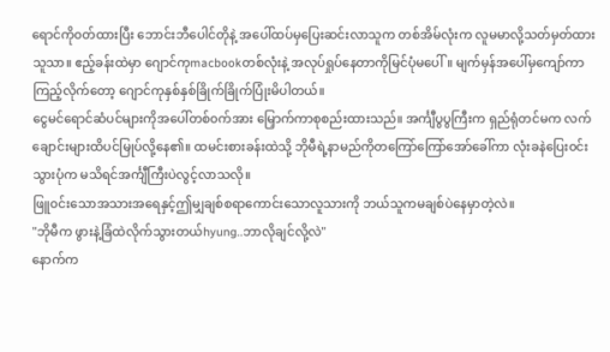ရောင်ကို၀တ်ထားပြီး ဘောင်းဘီပေါင်တိုနဲ့ အပေါ်ထပ်မှပြေးဆင်းလာသူက တစ်အိမ်လုံးက လူမမာလို့သတ်မှတ်ထားသူသာ။ ဧည့်ခန်းထဲမှာ ဂျောင်ကုmacbookတစ်လုံးနဲ့ အလုပ်ရှုပ်နေတာကိုမြင်ပုံမပေါ်။ မျက်မှန်အပေါ်မှကျော်ကာကြည့်လိုက်တော့ ဂျောင်ကုနှစ်နှစ်ခြိုက်ခြိုက်ပြုံးမိပါတယ်။
ငွေမင်ရောင်ဆံပင်များကိုအပေါ်တစ်၀က်အား မြှောက်ကာစုစည်းထားသည်။ အင်္ကျီပွပွကြီးက ရှည်ရုံတင်မက လက်ချောင်းများထိပင်မြုပ်လို့နေ၏။ ထမင်းစားခန်းထဲသို့ ဘိုမီရဲ့နာမည်ကိုတကြော်ကြော်အော်ခေါ်ကာ လုံးခနဲပြေး၀င်းသွားပုံက မသိရင်အင်္ကျီကြီးပဲလွင့်လာသလို။
ဖြူ၀င်းသောအသားအရေနှင့်ဤမျှချစ်စရာကောင်းသောလူသားကို ဘယ်သူကမချစ်ပဲနေမှာတဲ့လဲ။
"ဘိုမီက ဖွားနဲ့ခြံထဲလိုက်သွားတယ်hyung..ဘာလိုချင်လို့လဲ"
နောက်က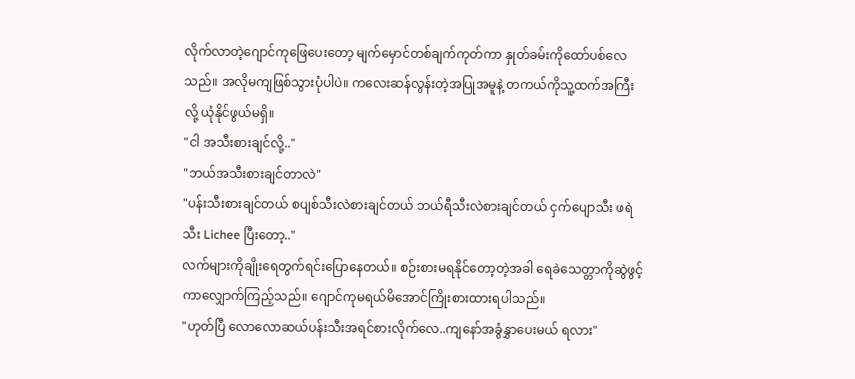လိုက်လာတဲ့ဂျောင်ကုဖြေပေးတော့ မျက်မှောင်တစ်ချက်ကုတ်ကာ နှုတ်ခမ်းကိုထော်ပစ်လေသည်။ အလိုမကျဖြစ်သွားပုံပါပဲ။ ကလေးဆန်လွန်းတဲ့အပြုအမူနဲ့ တကယ်ကိုသူ့ထက်အကြီးလို့ ယုံနိုင်ဖွယ်မရှိ။
"ငါ အသီးစားချင်လို့.."
"ဘယ်အသီးစားချင်တာလဲ"
"ပန်းသီးစားချင်တယ် စပျစ်သီးလဲစားချင်တယ် ဘယ်ရီသီးလဲစားချင်တယ် ငှက်ပျောသီး ဖရဲသီး Lichee ပြီးတော့.."
လက်များကိုချိုးရေတွက်ရင်းပြောနေတယ်။ စဉ်းစားမရနိုင်တော့တဲ့အခါ ရေခဲသေတ္တာကိုဆွဲဖွင့်ကာလျှောက်ကြည့်သည်။ ဂျောင်ကုမရယ်မိအောင်ကြိုးစားထားရပါသည်။
"ဟုတ်ပြီ လောလောဆယ်ပန်းသီးအရင်စားလိုက်လေ..ကျနော်အခွံနွှာပေးမယ် ရလား"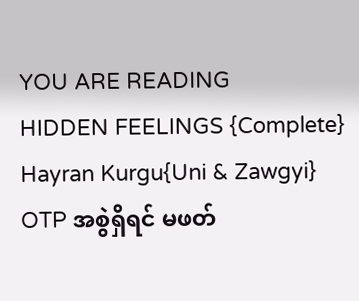YOU ARE READING
HIDDEN FEELINGS {Complete}
Hayran Kurgu{Uni & Zawgyi} OTP အစွဲရှိရင် မဖတ်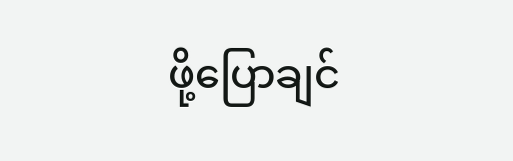ဖို့ပြောချင်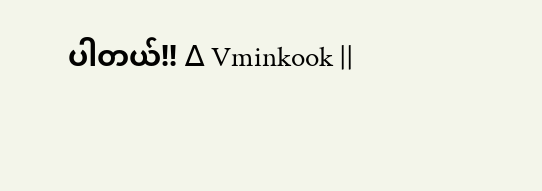ပါတယ်!! ∆ Vminkook ||